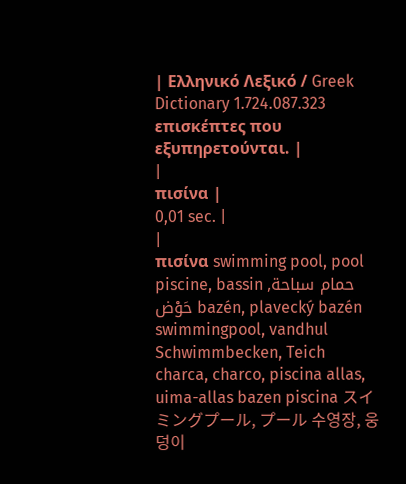| Ελληνικό Λεξικό / Greek Dictionary 1.724.087.323 επισκέπτες που εξυπηρετούνται. |
|
πισίνα |
0,01 sec. |
|
πισίνα swimming pool, pool piscine, bassin حمام سباحة, حَوْض bazén, plavecký bazén swimmingpool, vandhul Schwimmbecken, Teich charca, charco, piscina allas, uima-allas bazen piscina スイミングプール, プール 수영장, 웅덩이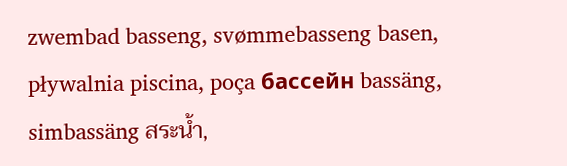zwembad basseng, svømmebasseng basen, pływalnia piscina, poça бассейн bassäng, simbassäng สระน้ำ,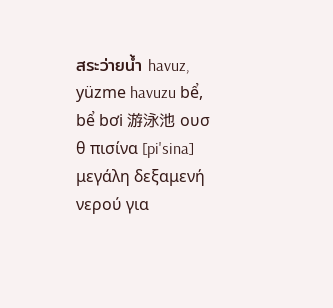สระว่ายน้ำ havuz, yüzme havuzu bể, bể bơi 游泳池 ουσ θ πισίνα [pi'sina] μεγάλη δεξαμενή νερού για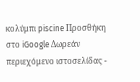κολύμπι piscine Προσθήκη στο iGoogle Δωρεάν περιεχόμενο ιστοσελίδας -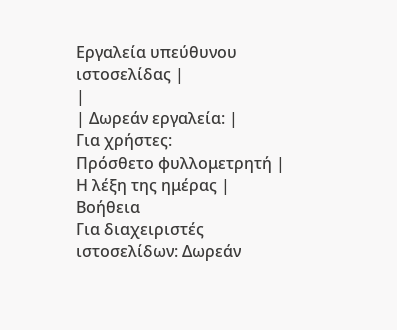Εργαλεία υπεύθυνου ιστοσελίδας |
|
| Δωρεάν εργαλεία: |
Για χρήστες:
Πρόσθετο φυλλομετρητή |
Η λέξη της ημέρας |
Βοήθεια
Για διαχειριστές ιστοσελίδων: Δωρεάν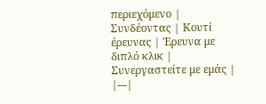περιεχόμενο | Συνδέοντας | Κουτί έρευνας | Έρευνα με διπλό κλικ | Συνεργαστείτε με εμάς |
|---|